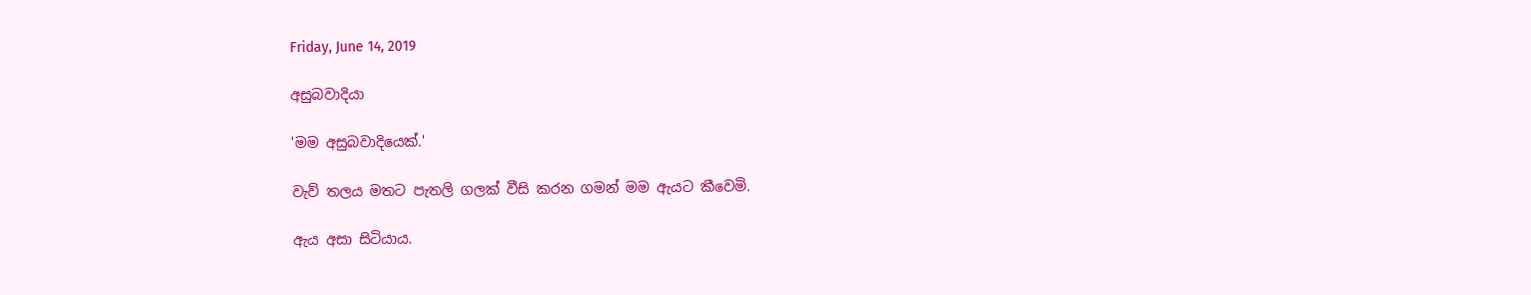Friday, June 14, 2019

අසුබවාදියා

'මම අසුබවාදියෙක්.'

වැව් තලය මතට පැතලි ගලක් වීසි කරන ගමන් මම ඇයට කීවෙමි.

ඇය අසා සිටියාය.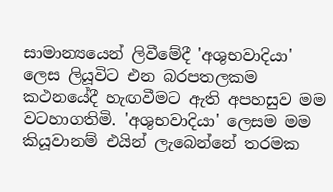සාමාන්‍යයෙන් ලිවීමේදී 'අශුභවාදියා' ලෙස ලියූවිට එන බරපතලකම කථනයේදී හැඟවීමට ඇති අපහසුව මම වටහාගතිමි. 'අශුභවාදියා' ලෙසම මම කියූවානම් එයින් ලැබෙන්නේ තරමක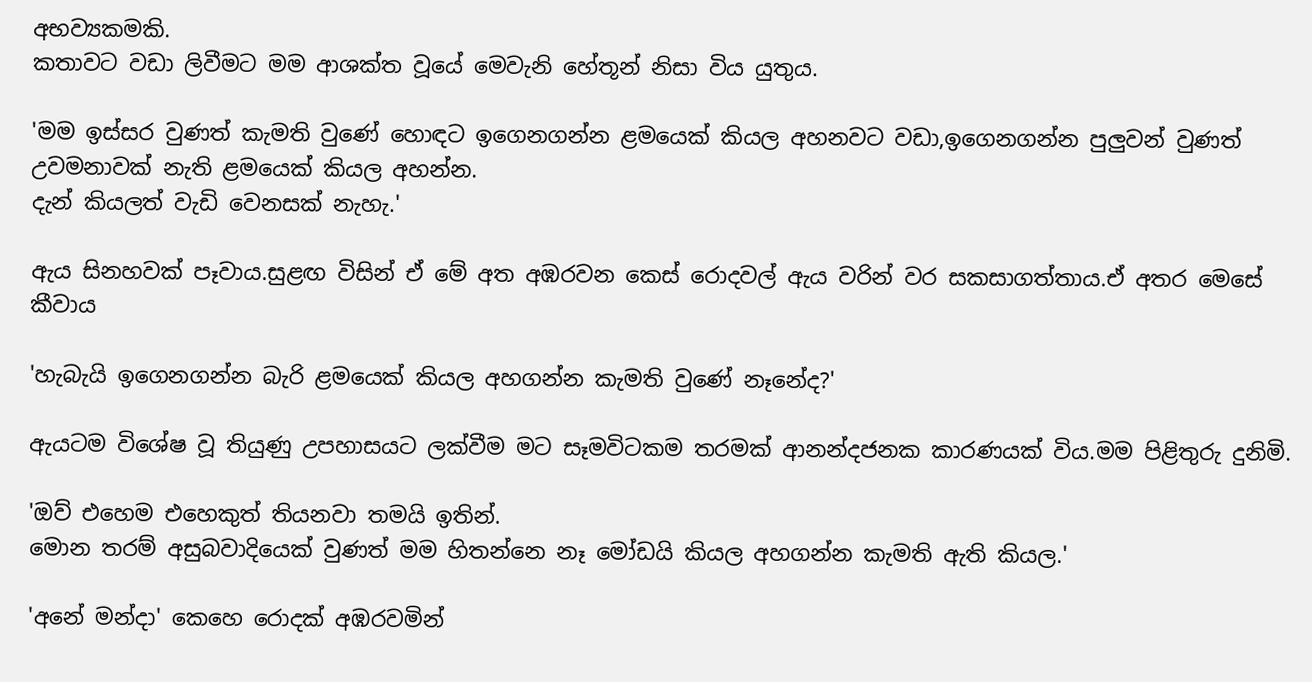අභව්‍යකමකි.
කතාවට වඩා ලිවීමට මම ආශක්ත වූයේ මෙවැනි හේතූන් නිසා විය යුතුය.

'මම ඉස්සර වුණත් කැමති වුණේ හොඳට ඉගෙනගන්න ළමයෙක් කියල අහනවට වඩා,ඉගෙනගන්න පුලුවන් වුණත් උවමනාවක් නැති ළමයෙක් කියල අහන්න.
දැන් කියලත් වැඩි වෙනසක් නැහැ.'

ඇය සිනහවක් පෑවාය.සුළඟ විසින් ඒ මේ අත අඹරවන කෙස් රොදවල් ඇය වරින් වර සකසාගත්තාය.ඒ අතර මෙසේ කීවාය

'හැබැයි ඉගෙනගන්න බැරි ළමයෙක් කියල අහගන්න කැමති වුණේ නෑනේද?'

ඇයටම විශේෂ වූ තියුණු උපහාසයට ලක්වීම මට සෑමවිටකම තරමක් ආනන්දජනක කාරණයක් විය.මම පිළිතුරු දුනිමි.

'ඔව් එහෙම එහෙකුත් තියනවා තමයි ඉතින්.
මොන තරම් අසුබවාදියෙක් වුණත් මම හිතන්නෙ නෑ මෝඩයි කියල අහගන්න කැමති ඇති කියල.'

'අනේ මන්දා' කෙහෙ රොදක් අඹරවමින්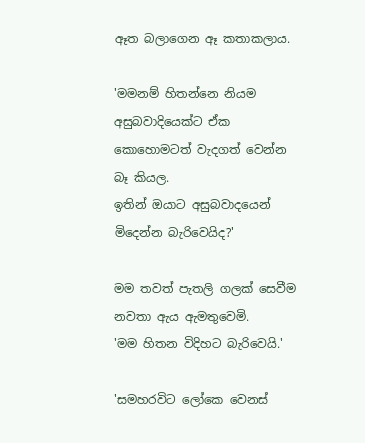ඈත බලාගෙන ඈ කතාකලාය.

'මමනම් හිතන්නෙ නියම අසුබවාදියෙක්ට ඒක කොහොමටත් වැදගත් වෙන්න බෑ කියල.
ඉතින් ඔයාට අසුබවාදයෙන් මිදෙන්න බැරිවෙයිද?'

මම තවත් පැතලි ගලක් සෙවීම නවතා ඇය ඇමතුවෙමි.
'මම හිතන විදිහට බැරිවෙයි.'

'සමහරවිට ලෝකෙ වෙනස්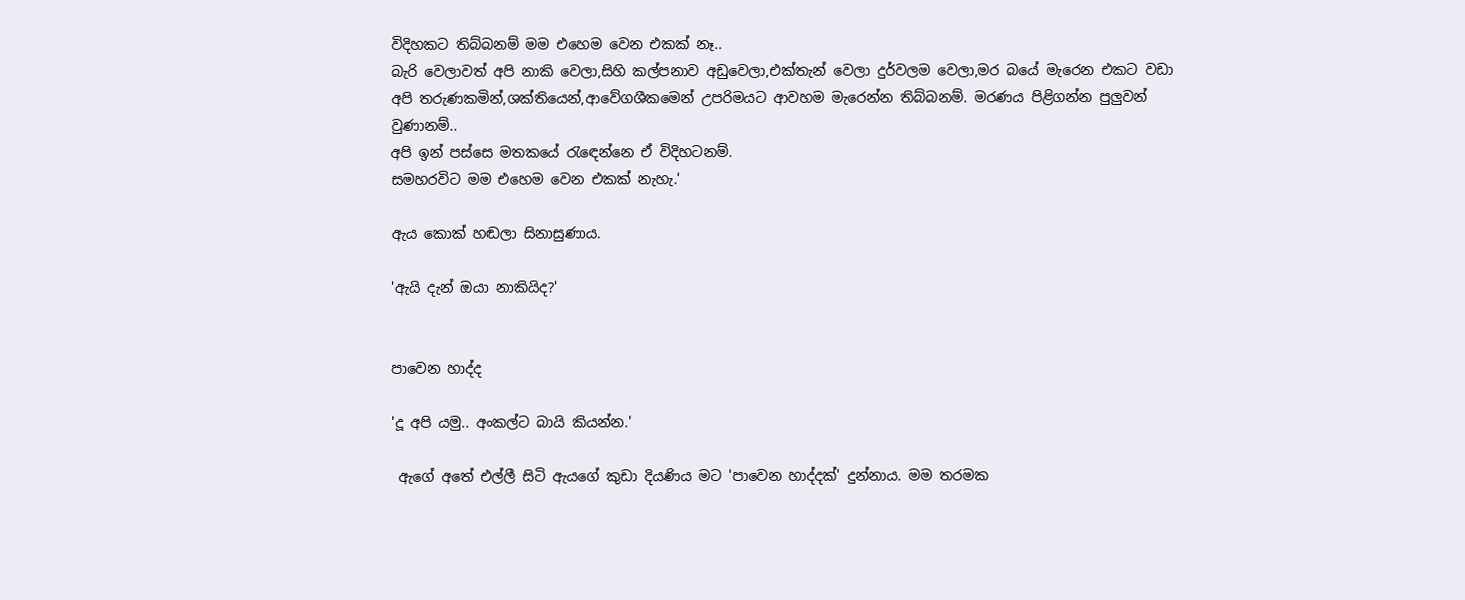විදිහකට තිබ්බනම් මම එහෙම වෙන එකක් නෑ..
බැරි වෙලාවත් අපි නාකි වෙලා,සිහි කල්පනාව අඩුවෙලා,එක්තැන් වෙලා දුර්වලම වෙලා,මර බයේ මැරෙන එකට වඩා අපි තරුණකමින්,ශක්තියෙන්,ආවේගශීකමෙන් උපරිමයට ආවහම මැරෙන්න තිබ්බනම්. මරණය පිළිගන්න පුලුවන් වුණානම්..
අපි ඉන් පස්සෙ මතකයේ රැඳෙන්නෙ ඒ විදිහටනම්.
සමහරවිට මම එහෙම වෙන එකක් නැහැ.'

ඇය කොක් හඬලා සිනාසුණාය.

'ඇයි දැන් ඔයා නාකියිද?'


පාවෙන හාද්ද

'දූ අපි යමු.. අංකල්ට බායි කියන්න.'

 ඇගේ අතේ එල්ලී සිටි ඇයගේ කුඩා දියණිය මට 'පාවෙන හාද්දක්' දුන්නාය. මම තරමක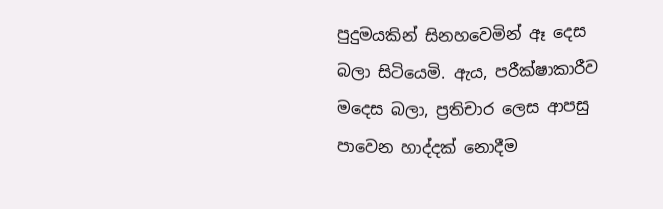පුදුමයකින් සිනහවෙමින් ඈ දෙස බලා සිටියෙමි. ඇය, පරීක්ෂාකාරීව මදෙස බලා, ප්‍රතිචාර ලෙස ආපසු පාවෙන හාද්දක් නොදීම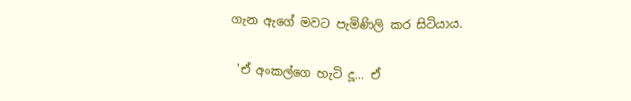ගැන ඇගේ මවට පැමිණිලි කර සිටියාය.

 'ඒ අංකල්ගෙ හැටි දූ... ඒ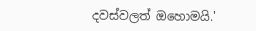දවස්වලත් ඔහොමයි.'